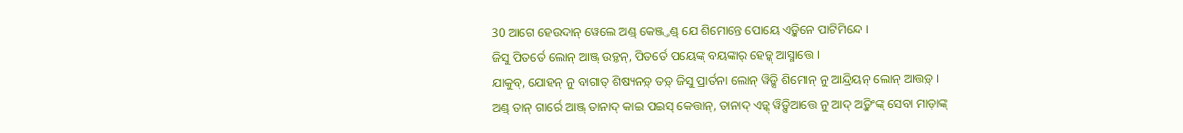30 ଆଗେ ହେଉଦାନ୍ ୱେଲେ ଅଣ୍ଡ୍ କେଞ୍ଜ୍ତଣ୍ଡ୍ ଯେ ଶିମୋନ୍ତେ ପୋୟେ ଏଡ଼୍କିନେ ପାଟିମିନ୍ଦେ ।
ଜିସୁ ପିତର୍ତେ ଲୋନ୍ ଆଞ୍ଜ୍ ଉଡ଼୍ତନ୍, ପିତର୍ତେ ପୟେଙ୍କ୍ ବୟଙ୍କାର୍ ହେଡ଼୍କ୍ ଆସ୍ମାତ୍ତେ ।
ଯାକୁବ୍, ଯୋହନ୍ ନୁ ବାଗାତ୍ ଶିଷ୍ୟନଡ଼୍ ତଡ଼୍ ଜିସୁ ପ୍ରାର୍ତନା ଲୋନ୍ ୱିଡ଼୍ସି ଶିମୋନ୍ ନୁ ଆନ୍ଦ୍ରିୟନ୍ ଲୋନ୍ ଆତ୍ତଡ଼୍ ।
ଅଣ୍ଡ୍ ତାନ୍ ଗାର୍ରେ ଆଞ୍ଜ୍ ତାନାଦ୍ କାଇ ପଇସ୍ କେତ୍ତାନ୍, ତାନାଦ୍ ଏଡ଼୍କ୍ ୱିଡ଼୍ସିଆତ୍ତେ ନୁ ଆଦ୍ ଅଡ଼୍କିଂଙ୍କ୍ ସେବା ମାଡ଼ାଙ୍କ୍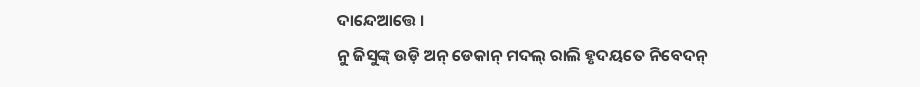ଦାନ୍ଦେଆତ୍ତେ ।
ନୁ ଜିସୁଙ୍କ୍ ଉଡ଼ି ଅନ୍ ଡେକାନ୍ ମଦଲ୍ ରାଲି ହୃଦୟତେ ନିବେଦନ୍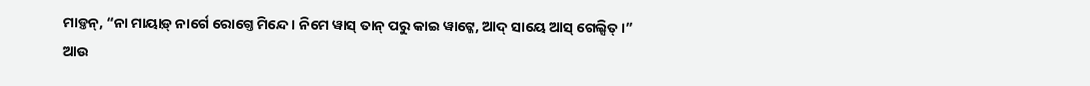ମାଡ଼୍ତନ୍, “ନା ମାୟାଡ଼୍ ନାର୍ଗେ ରୋଗ୍ତେ ମିନ୍ଦେ । ନିମେ ୱାସ୍ ତାନ୍ ପରୁ କାଇ ୱାଟ୍କେ, ଆଦ୍ ସାୟେ ଆସ୍ ଗେଲ୍ସିତ୍ ।”
ଆଉ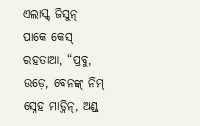ଏଲାସ୍କ୍ ଜିସୁନ୍ ପାକେ କେସ୍ ରହତାଆ, “ପ୍ରବୁ, ଉଡ଼େ, ବେନଙ୍କ୍ ନିମ୍ ସ୍ନେହ ମାଡ଼୍ନିନ୍, ଅଣ୍ଡ୍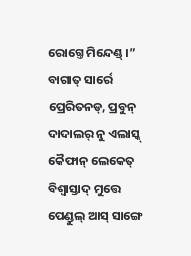ରୋଗ୍ତେ ମିନ୍ଦେଣ୍ଡ୍ ।”
ବାଗାତ୍ ସାର୍ରେ ପ୍ରେରିତନଡ୍, ପ୍ରବୁନ୍ ଦାଦାଲର୍ ନୁ ଏଲାସ୍କ୍ କୈଫାନ୍ ଲେକେତ୍ ବିଶ୍ୱାସ୍ତାଦ୍ ମୁତ୍ତେ ପେଣ୍ଡୁଲ୍ ଆସ୍ ସାଙ୍ଗେ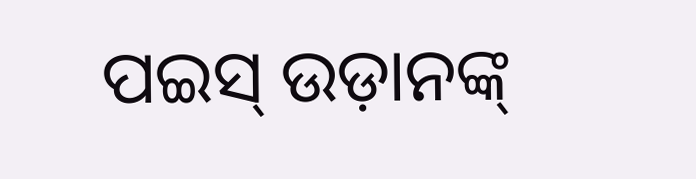ପଇସ୍ ଉଡ଼ାନଙ୍କ୍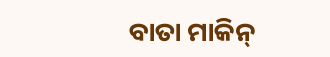ବାତା ମାକିନ୍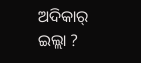ଅଦିକାର୍ ଇଲ୍ଲା ?